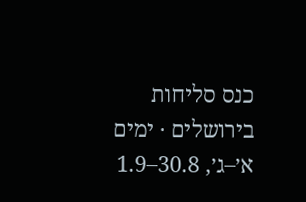כנס סליחות בירושלים · ימים א׳–ג׳, 30.8–1.9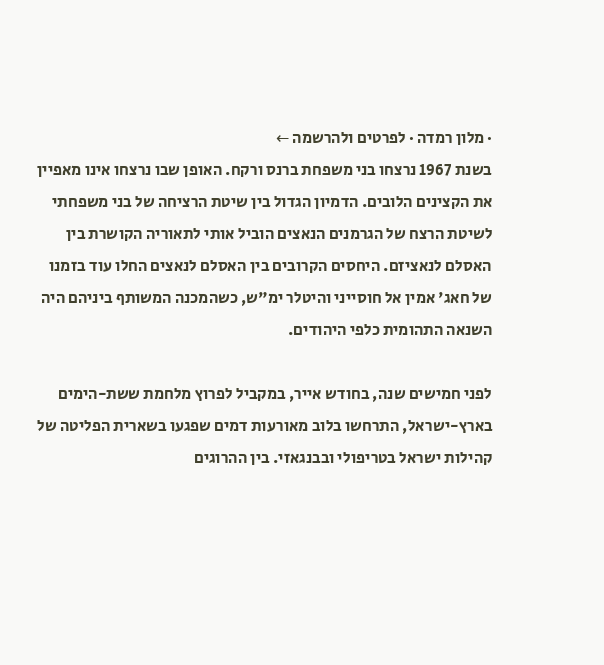· מלון רמדה · לפרטים ולהרשמה ←
בשנת 1967 נרצחו בני משפחת ברנס ורקח. האופן שבו נרצחו אינו מאפיין את הקצינים הלובים. הדמיון הגדול בין שיטת הרציחה של בני משפחתי לשיטת הרצח של הגרמנים הנאצים הוביל אותי לתאוריה הקושרת בין האסלם לנאציזם. היחסים הקרובים בין האסלם לנאצים החלו עוד בזמנו של חאג' אמין אל חוסייני והיטלר ימ"ש, כשהמכנה המשותף ביניהם היה השנאה התהומית כלפי היהודים.

לפני חמישים שנה, בחודש אייר, במקביל לפרוץ מלחמת ששת-הימים בארץ-ישראל, התרחשו בלוב מאורעות דמים שפגעו בשארית הפליטה של קהילות ישראל בטריפולי ובבנגאזי. בין ההרוגים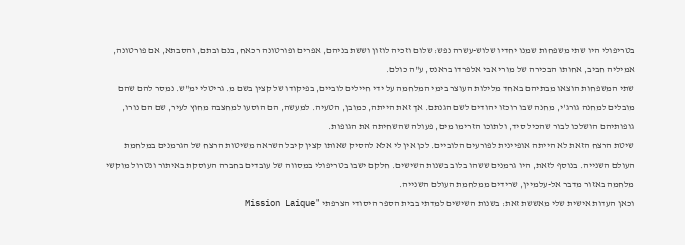בטריפולי היו שתי משפחות שמנו יחדיו שלוש-עשרה נפש: שלום וזכיה לוזון וששת בניהם, אפרים ופורטונה רכאח, בנם ובתם, והסבתא, אם פורטונה, אמיליה חביב, אחותו הבכירה של מורי אבי אלפרדו בראנס, ע"ה כולם.
שתי המשפחות הוצאו מבתיהם באחד מלילות העוצר בימי המלחמה על ידי חיילים לוביים, בפיקודו של קצין בשם מ. גריטלי ימ"ש. נמסר להם שהם מובלים למחנה גורג'י, מחנה שבו רוכזו יהודים לשם הגנתם. אך זאת הייתה, כמובן, הטעיה. למעשה, הם הוסעו למחצבה מחוץ לעיר, שם הם נורו, גופותיהם הושלכו לבור שהכיל סיד, ולתוכו הזרימו מים, פעולה שהשחיתה את הגופות.
שיטת הרצח הזאת לא הייתה אופיינית לפורעים הלוביים. לכן אין לי אלא להסיק שאותו קצין קיבל השראה משיטות הרצח של הגרמנים במלחמת העולם השנייה. בנוסף לזאת, היו גרמנים ששהו בלוב בשנות השישים. חלקם ישבו בטריפולי במסווה של עובדים בחברה העוסקת באיתור ונטרול מוקשי מלחמה באזור מדבר אל-עלמיין, שרידים ממלחמת העולם השנייה.
וכאן העדות אישית שלי מאששת זאת: בשנות השישים למדתי בבית הספר היסודי הצרפתי "Mission Laique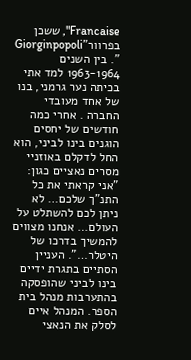Francaise", ששכן בפרוור"Giorginpopoli ". בין השנים 1963-1964 למד אתי בכיתה נער גרמני, בנו של אחד מעובדי החברה . אחרי כמה חודשים של יחסים הוגנים בינו לביני, הוא החל לדקלם באוזניי מסרים נאציים כגון: "אני קראתי את כל התנ"ך שלכם… לא ניתן לכם להשתלט על העולם… אנחנו מצווים להמשיך בדרכו של היטלר…". העניין הסתיים בתגרת ידיים בינו לביני שהופסקה בהתערבות מנהל בית הספר. המנהל איים לסלק את הנאצי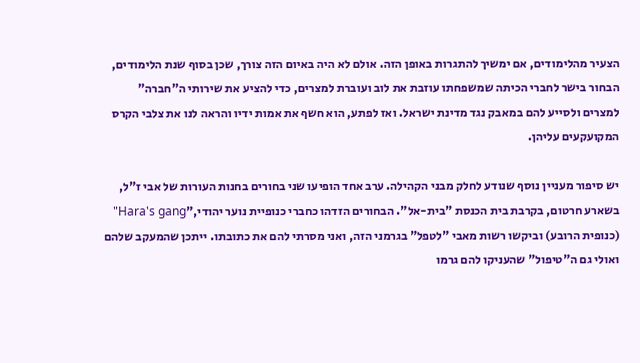הצעיר מהלימודים, אם ימשיך להתגרות באופן הזה. אולם לא היה באיום הזה צורך, שכן בסוף שנת הלימודים, הבחור בישר לחברי הכיתה שמשפחתו עוזבת את לוב ועוברת למצרים, כדי להציע את שירותי ה"חברה" למצרים ולסייע להם במאבק נגד מדינת ישראל. ואז לפתע, הוא חשף את אמות ידיו והראה לנו את צלבי הקרס המקועקעים עליהן.

יש סיפור מעניין נוסף שנודע לחלק מבני הקהילה. ערב אחד הופיעו שני בחורים בחנות העורות של אבי ז"ל, בשארע חרטום, בקרבת בית הכנסת "בית-אל". הבחורים הזדהו כחברי כנופיית נוער יהודי,"Hara's gang" (כנופית הרובע) וביקשו רשות מאבי "לטפל" בגרמני הזה, ואני מסרתי להם את כתובתו. ייתכן שהמעקב שלהם ואולי גם ה"טיפול" שהעניקו להם גרמו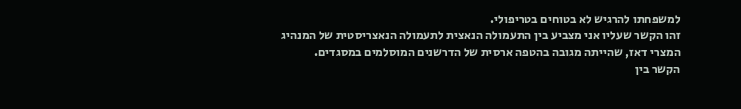למשפחתו להרגיש לא בטוחים בטריפולי.
זהו הקשר שעליו אני מצביע בין התעמולה הנאצית לתעמולה הנאצריסטית של המנהיג המצרי דאז, שהייתה מגובה בהטפה ארסית של הדרשנים המוסלמים במסגדים.
הקשר בין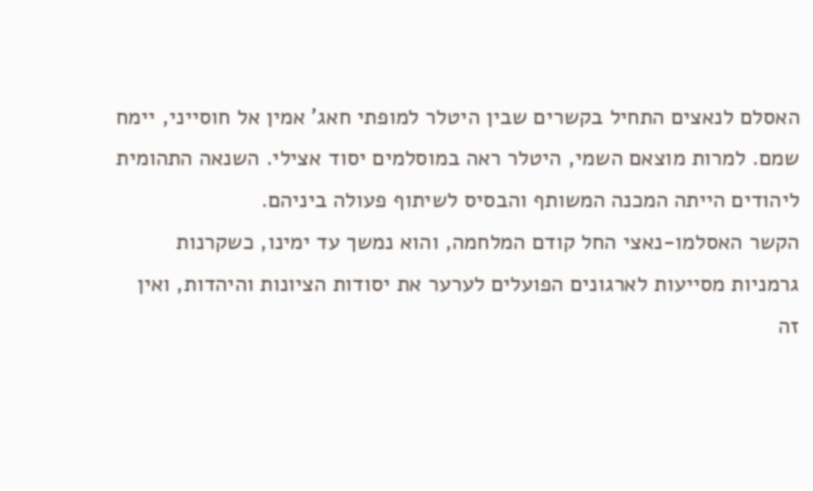האסלם לנאצים התחיל בקשרים שבין היטלר למופתי חאג' אמין אל חוסייני, יימח שמם. למרות מוצאם השמי, היטלר ראה במוסלמים יסוד אצילי. השנאה התהומית ליהודים הייתה המכנה המשותף והבסיס לשיתוף פעולה ביניהם.
הקשר האסלמו-נאצי החל קודם המלחמה, והוא נמשך עד ימינו, כשקרנות גרמניות מסייעות לארגונים הפועלים לערער את יסודות הציונות והיהדות, ואין זה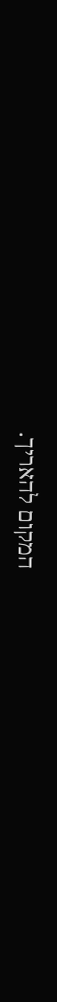המקום להאריך.